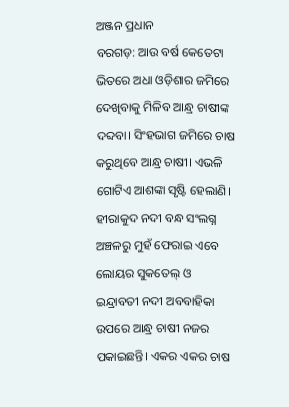ଅଞ୍ଜନ ପ୍ରଧାନ
ବରଗଡ଼: ଆଉ ବର୍ଷ କେତେଟା ଭିତରେ ଅଧା ଓଡ଼ିଶାର ଜମିରେ ଦେଖିବାକୁ ମିଳିବ ଆନ୍ଧ୍ର ଚାଷୀଙ୍କ ଦବ୍ଦବା। ସିଂହଭାଗ ଜମିରେ ଚାଷ କରୁଥିବେ ଆନ୍ଧ୍ର ଚାଷୀ। ଏଭଳି ଗୋଟିଏ ଆଶଙ୍କା ସୃଷ୍ଟି ହେଲାଣି। ହୀରାକୁଦ ନଦୀ ବନ୍ଧ ସଂଲଗ୍ନ ଅଞ୍ଚଳରୁ ମୁହଁ ଫେରାଇ ଏବେ ଲୋୟର ସୁକତେଲ୍ ଓ ଇନ୍ଦ୍ରାବତୀ ନଦୀ ଅବବାହିକା ଉପରେ ଆନ୍ଧ୍ର ଚାଷୀ ନଜର ପକାଇଛନ୍ତି। ଏକର ଏକର ଚାଷ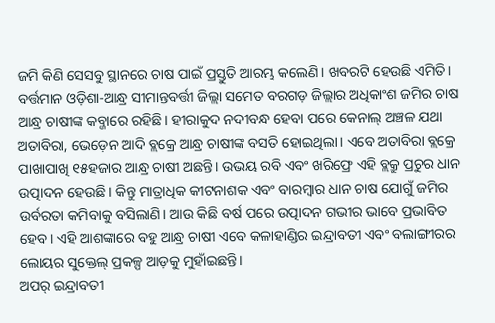ଜମି କିଣି ସେସବୁ ସ୍ଥାନରେ ଚାଷ ପାଇଁ ପ୍ରସ୍ତୁତି ଆରମ୍ଭ କଲେଣି। ଖବରଟି ହେଉଛି ଏମିତି। ବର୍ତ୍ତମାନ ଓଡ଼ିଶା-ଆନ୍ଧ୍ର ସୀମାନ୍ତବର୍ତ୍ତୀ ଜିଲ୍ଲା ସମେତ ବରଗଡ଼ ଜିଲ୍ଲାର ଅଧିକାଂଶ ଜମିର ଚାଷ ଆନ୍ଧ୍ର ଚାଷୀଙ୍କ କବ୍ଜାରେ ରହିଛି। ହୀରାକୁଦ ନଦୀବନ୍ଧ ହେବା ପରେ କେନାଲ୍ ଅଞ୍ଚଳ ଯଥା ଅତାବିରା, ଭେଡ଼େନ ଆଦି ବ୍ଲକ୍ରେ ଆନ୍ଧ୍ର ଚାଷୀଙ୍କ ବସତି ହୋଇଥିଲା। ଏବେ ଅତାବିରା ବ୍ଲକ୍ରେ ପାଖାପାଖି ୧୫ହଜାର ଆନ୍ଧ୍ର ଚାଷୀ ଅଛନ୍ତି। ଉଭୟ ରବି ଏବଂ ଖରିଫ୍ରେ ଏହି ବ୍ଲକ୍ରୁ ପ୍ରଚୁର ଧାନ ଉତ୍ପାଦନ ହେଉଛି। କିନ୍ତୁ ମାତ୍ରାଧିକ କୀଟନାଶକ ଏବଂ ବାରମ୍ବାର ଧାନ ଚାଷ ଯୋଗୁଁ ଜମିର ଉର୍ବରତା କମିବାକୁ ବସିଲାଣି। ଆଉ କିଛି ବର୍ଷ ପରେ ଉତ୍ପାଦନ ଗଭୀର ଭାବେ ପ୍ରଭାବିତ ହେବ। ଏହି ଆଶଙ୍କାରେ ବହୁ ଆନ୍ଧ୍ର ଚାଷୀ ଏବେ କଳାହାଣ୍ଡିର ଇନ୍ଦ୍ରାବତୀ ଏବଂ ବଲାଙ୍ଗୀରର ଲୋୟର ସୁକ୍ତେଲ୍ ପ୍ରକଳ୍ପ ଆଡ଼କୁ ମୁହାଁଇଛନ୍ତି।
ଅପର୍ ଇନ୍ଦ୍ରାବତୀ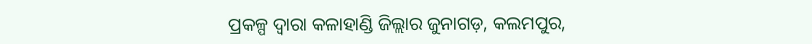ପ୍ରକଳ୍ପ ଦ୍ବାରା କଳାହାଣ୍ଡି ଜିଲ୍ଲାର ଜୁନାଗଡ଼, କଲମପୁର,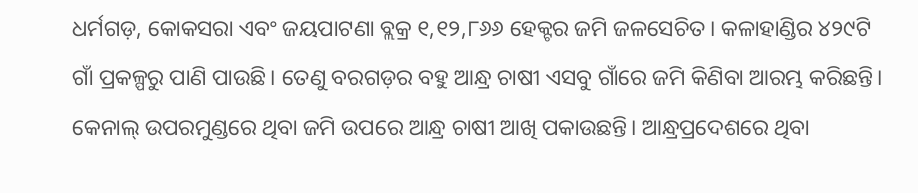ଧର୍ମଗଡ଼, କୋକସରା ଏବଂ ଜୟପାଟଣା ବ୍ଲକ୍ର ୧,୧୨,୮୬୬ ହେକ୍ଟର ଜମି ଜଳସେଚିତ। କଳାହାଣ୍ଡିର ୪୨୯ଟି ଗାଁ ପ୍ରକଳ୍ପରୁ ପାଣି ପାଉଛି। ତେଣୁ ବରଗଡ଼ର ବହୁ ଆନ୍ଧ୍ର ଚାଷୀ ଏସବୁ ଗାଁରେ ଜମି କିଣିବା ଆରମ୍ଭ କରିଛନ୍ତି। କେନାଲ୍ ଉପରମୁଣ୍ଡରେ ଥିବା ଜମି ଉପରେ ଆନ୍ଧ୍ର ଚାଷୀ ଆଖି ପକାଉଛନ୍ତି। ଆନ୍ଧ୍ରପ୍ରଦେଶରେ ଥିବା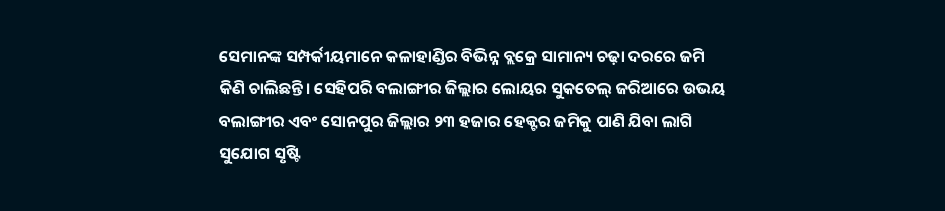ସେମାନଙ୍କ ସମ୍ପର୍କୀୟମାନେ କଳାହାଣ୍ଡିର ବିଭିନ୍ନ ବ୍ଲକ୍ରେ ସାମାନ୍ୟ ଚଢ଼ା ଦରରେ ଜମି କିଣି ଚାଲିଛନ୍ତି। ସେହିପରି ବଲାଙ୍ଗୀର ଜିଲ୍ଲାର ଲୋୟର ସୁକତେଲ୍ ଜରିଆରେ ଉଭୟ ବଲାଙ୍ଗୀର ଏବଂ ସୋନପୁର ଜିଲ୍ଲାର ୨୩ ହଜାର ହେକ୍ଟର ଜମିକୁ ପାଣି ଯିବା ଲାଗି ସୁଯୋଗ ସୃଷ୍ଟି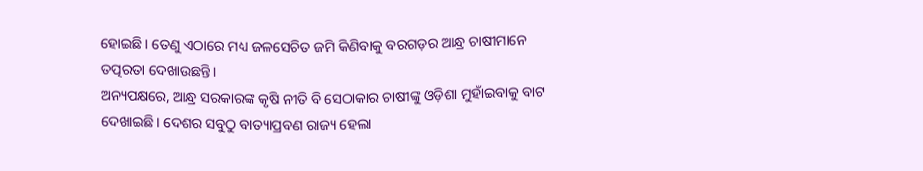ହୋଇଛି। ତେଣୁ ଏଠାରେ ମଧ୍ୟ ଜଳସେଚିତ ଜମି କିଣିବାକୁ ବରଗଡ଼ର ଆନ୍ଧ୍ର ଚାଷୀମାନେ ତତ୍ପରତା ଦେଖାଉଛନ୍ତି।
ଅନ୍ୟପକ୍ଷରେ, ଆନ୍ଧ୍ର ସରକାରଙ୍କ କୃଷି ନୀତି ବି ସେଠାକାର ଚାଷୀଙ୍କୁ ଓଡ଼ିଶା ମୁହାଁଇବାକୁ ବାଟ ଦେଖାଇଛି। ଦେଶର ସବୁଠୁ ବାତ୍ୟାପ୍ରବଣ ରାଜ୍ୟ ହେଲା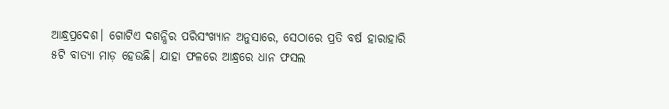ଆନ୍ଧ୍ରପ୍ରଦେଶ। ଗୋଟିଏ ଦଶନ୍ଧିର ପରିସଂଖ୍ୟାନ ଅନୁସାରେ, ସେଠାରେ ପ୍ରତି ବର୍ଷ ହାରାହାରି ୫ଟି ବାତ୍ୟା ମାଡ଼ ହେଉଛି। ଯାହା ଫଳରେ ଆନ୍ଧ୍ରରେ ଧାନ ଫସଲ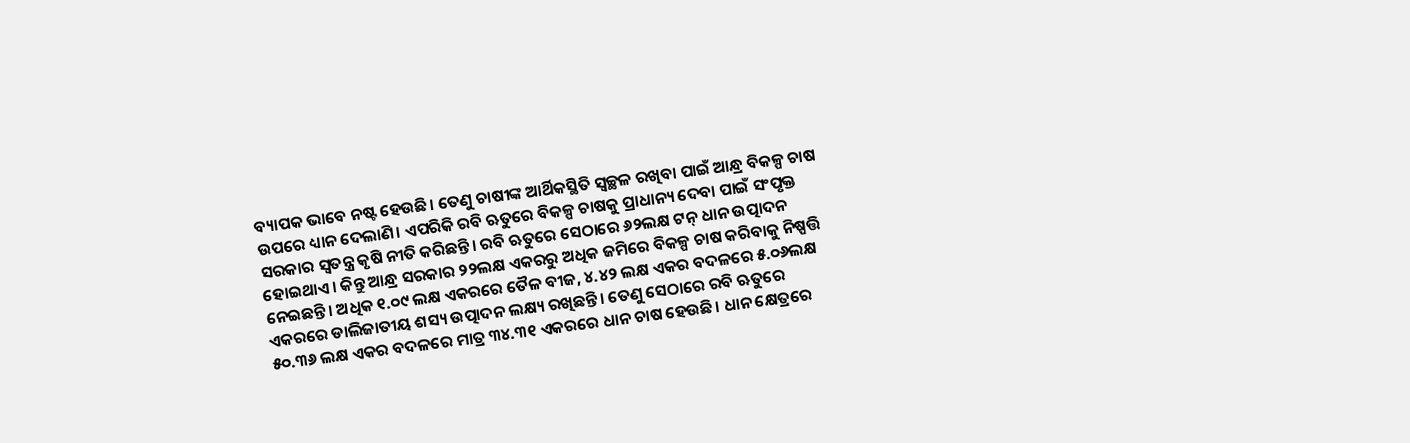ବ୍ୟାପକ ଭାବେ ନଷ୍ଟ ହେଉଛି। ତେଣୁ ଚାଷୀଙ୍କ ଆର୍ଥିକସ୍ଥିତି ସ୍ବଚ୍ଛଳ ରଖିବା ପାଇଁ ଆନ୍ଧ୍ର ବିକଳ୍ପ ଚାଷ ଉପରେ ଧ୍ୟାନ ଦେଲାଣି। ଏପରିକି ରବି ଋତୁରେ ବିକଳ୍ପ ଚାଷକୁ ପ୍ରାଧାନ୍ୟ ଦେବା ପାଇଁ ସଂପୃକ୍ତ ସରକାର ସ୍ବତନ୍ତ୍ର କୃଷି ନୀତି କରିଛନ୍ତି। ରବି ଋତୁରେ ସେଠାରେ ୬୨ଲକ୍ଷ ଟନ୍ ଧାନ ଉତ୍ପାଦନ ହୋଇଥାଏ। କିନ୍ତୁ ଆନ୍ଧ୍ର ସରକାର ୨୨ଲକ୍ଷ ଏକରରୁ ଅଧିକ ଜମିରେ ବିକଳ୍ପ ଚାଷ କରିବାକୁ ନିଷ୍ପତ୍ତି ନେଇଛନ୍ତି। ଅଧିକ ୧.୦୯ ଲକ୍ଷ ଏକରରେ ତୈଳ ବୀଜ, ୪.୪୨ ଲକ୍ଷ ଏକର ବଦଳରେ ୫.୦୬ଲକ୍ଷ ଏକରରେ ଡାଲିଜାତୀୟ ଶସ୍ୟ ଉତ୍ପାଦନ ଲକ୍ଷ୍ୟ ରଖିଛନ୍ତି। ତେଣୁ ସେଠାରେ ରବି ଋତୁରେ ୫୦.୩୬ ଲକ୍ଷ ଏକର ବଦଳରେ ମାତ୍ର ୩୪.୩୧ ଏକରରେ ଧାନ ଚାଷ ହେଉଛି। ଧାନ କ୍ଷେତ୍ରରେ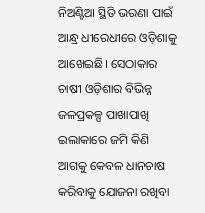ନିଅଣ୍ଟିଆ ସ୍ଥିତି ଭରଣା ପାଇଁ ଆନ୍ଧ୍ର ଧୀରେଧୀରେ ଓଡ଼ିଶାକୁ ଆଖେଇଛି। ସେଠାକାର ଚାଷୀ ଓଡ଼ିଶାର ବିଭିନ୍ନ ଜଳପ୍ରକଳ୍ପ ପାଖାପାଖି ଇଲାକାରେ ଜମି କିଣି ଆଗକୁ କେବଳ ଧାନଚାଷ କରିବାକୁ ଯୋଜନା ରଖିବା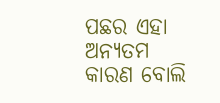ପଛର ଏହା ଅନ୍ୟତମ କାରଣ ବୋଲି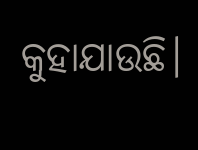କୁହାଯାଉଛି।